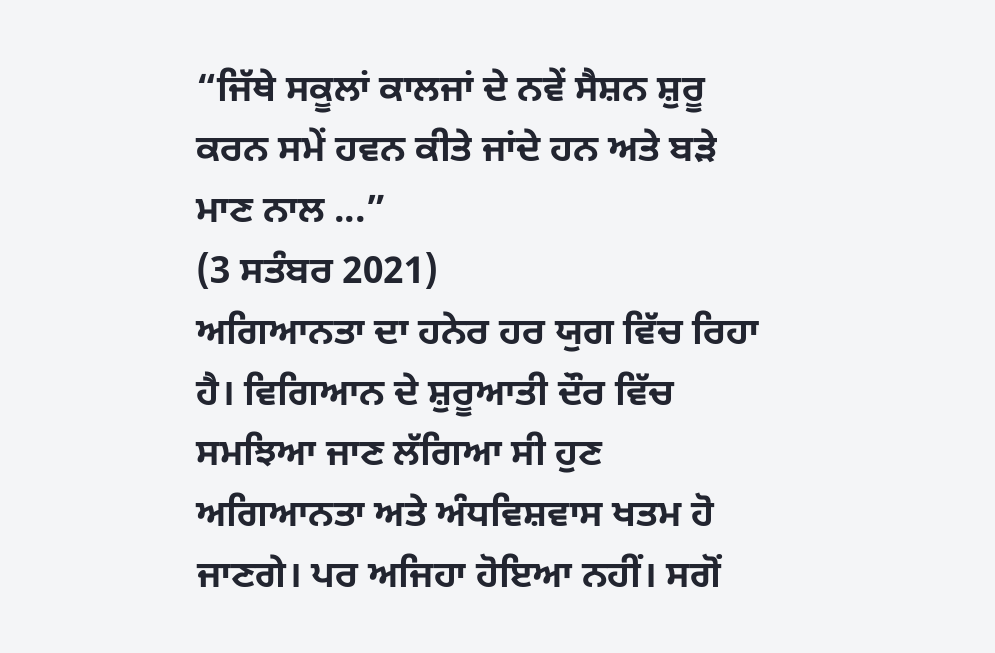“ਜਿੱਥੇ ਸਕੂਲਾਂ ਕਾਲਜਾਂ ਦੇ ਨਵੇਂ ਸੈਸ਼ਨ ਸ਼ੁਰੂ ਕਰਨ ਸਮੇਂ ਹਵਨ ਕੀਤੇ ਜਾਂਦੇ ਹਨ ਅਤੇ ਬੜੇ ਮਾਣ ਨਾਲ ...”
(3 ਸਤੰਬਰ 2021)
ਅਗਿਆਨਤਾ ਦਾ ਹਨੇਰ ਹਰ ਯੁਗ ਵਿੱਚ ਰਿਹਾ ਹੈ। ਵਿਗਿਆਨ ਦੇ ਸ਼ੁਰੂਆਤੀ ਦੌਰ ਵਿੱਚ ਸਮਝਿਆ ਜਾਣ ਲੱਗਿਆ ਸੀ ਹੁਣ ਅਗਿਆਨਤਾ ਅਤੇ ਅੰਧਵਿਸ਼ਵਾਸ ਖਤਮ ਹੋ ਜਾਣਗੇ। ਪਰ ਅਜਿਹਾ ਹੋਇਆ ਨਹੀਂ। ਸਗੋਂ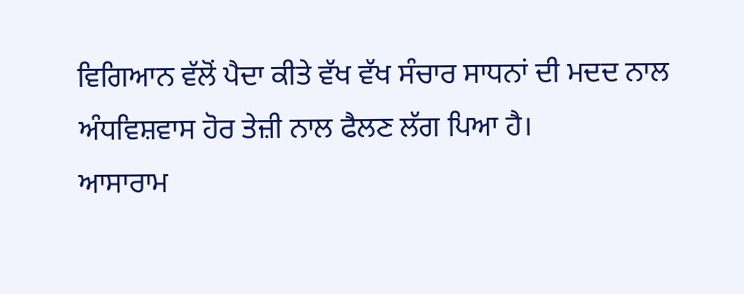ਵਿਗਿਆਨ ਵੱਲੋਂ ਪੈਦਾ ਕੀਤੇ ਵੱਖ ਵੱਖ ਸੰਚਾਰ ਸਾਧਨਾਂ ਦੀ ਮਦਦ ਨਾਲ ਅੰਧਵਿਸ਼ਵਾਸ ਹੋਰ ਤੇਜ਼ੀ ਨਾਲ ਫੈਲਣ ਲੱਗ ਪਿਆ ਹੈ।
ਆਸਾਰਾਮ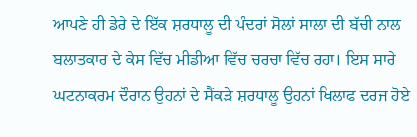ਆਪਣੇ ਹੀ ਡੇਰੇ ਦੇ ਇੱਕ ਸ਼ਰਧਾਲੂ ਦੀ ਪੰਦਰਾਂ ਸੋਲਾਂ ਸਾਲਾ ਦੀ ਬੱਚੀ ਨਾਲ ਬਲਾਤਕਾਰ ਦੇ ਕੇਸ ਵਿੱਚ ਮੀਡੀਆ ਵਿੱਚ ਚਰਚਾ ਵਿੱਚ ਰਹਾ। ਇਸ ਸਾਰੇ ਘਟਨਾਕਰਮ ਦੌਰਾਨ ਉਹਨਾਂ ਦੇ ਸੈਂਕੜੇ ਸ਼ਰਧਾਲੂ ਉਹਨਾਂ ਖਿਲਾਫ ਦਰਜ ਹੋਏ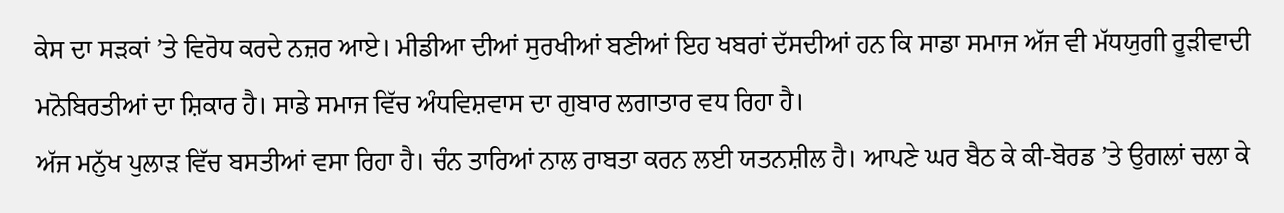ਕੇਸ ਦਾ ਸੜਕਾਂ ’ਤੇ ਵਿਰੋਧ ਕਰਦੇ ਨਜ਼ਰ ਆਏ। ਮੀਡੀਆ ਦੀਆਂ ਸੁਰਖੀਆਂ ਬਣੀਆਂ ਇਹ ਖਬਰਾਂ ਦੱਸਦੀਆਂ ਹਨ ਕਿ ਸਾਡਾ ਸਮਾਜ ਅੱਜ ਵੀ ਮੱਧਯੁਗੀ ਰੂੜੀਵਾਦੀ ਮਨੋਬਿਰਤੀਆਂ ਦਾ ਸ਼ਿਕਾਰ ਹੈ। ਸਾਡੇ ਸਮਾਜ ਵਿੱਚ ਅੰਧਵਿਸ਼ਵਾਸ ਦਾ ਗੁਬਾਰ ਲਗਾਤਾਰ ਵਧ ਰਿਹਾ ਹੈ।
ਅੱਜ ਮਨੁੱਖ ਪੁਲਾੜ ਵਿੱਚ ਬਸਤੀਆਂ ਵਸਾ ਰਿਹਾ ਹੈ। ਚੰਨ ਤਾਰਿਆਂ ਨਾਲ ਰਾਬਤਾ ਕਰਨ ਲਈ ਯਤਨਸ਼ੀਲ ਹੈ। ਆਪਣੇ ਘਰ ਬੈਠ ਕੇ ਕੀ-ਬੋਰਡ ’ਤੇ ਉਗਲਾਂ ਚਲਾ ਕੇ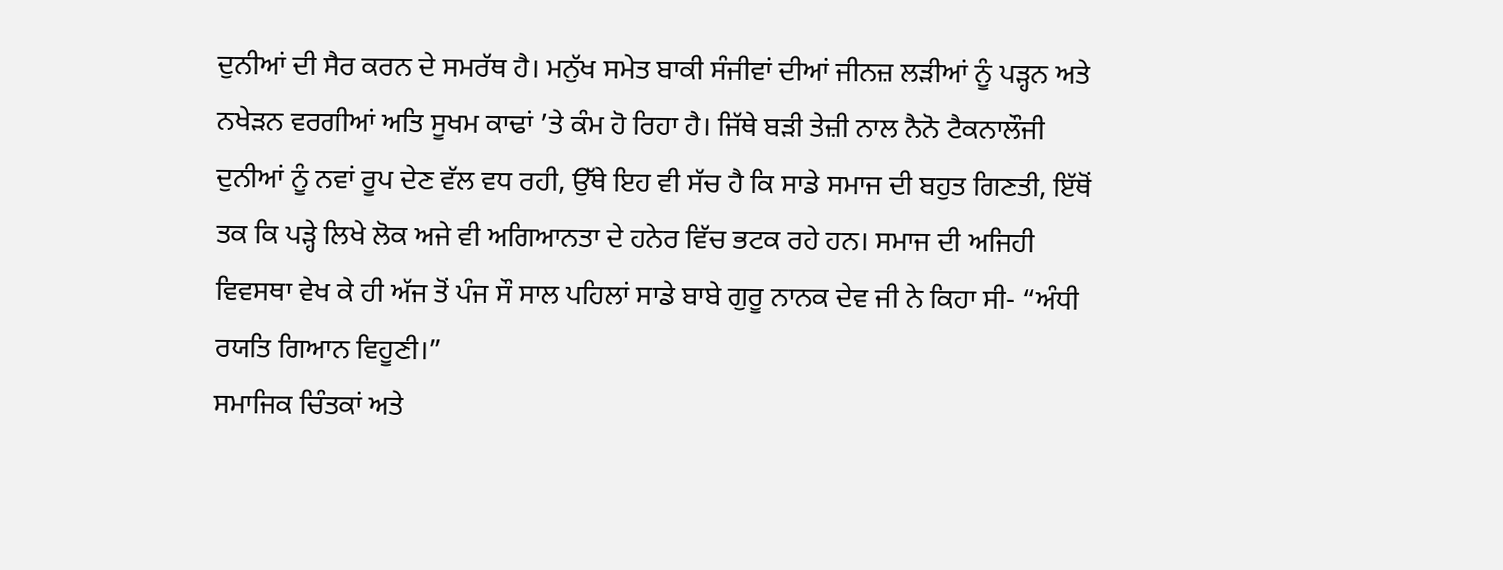ਦੁਨੀਆਂ ਦੀ ਸੈਰ ਕਰਨ ਦੇ ਸਮਰੱਥ ਹੈ। ਮਨੁੱਖ ਸਮੇਤ ਬਾਕੀ ਸੰਜੀਵਾਂ ਦੀਆਂ ਜੀਨਜ਼ ਲੜੀਆਂ ਨੂੰ ਪੜ੍ਹਨ ਅਤੇ ਨਖੇੜਨ ਵਰਗੀਆਂ ਅਤਿ ਸੂਖਮ ਕਾਢਾਂ ’ਤੇ ਕੰਮ ਹੋ ਰਿਹਾ ਹੈ। ਜਿੱਥੇ ਬੜੀ ਤੇਜ਼ੀ ਨਾਲ ਨੈਨੋ ਟੈਕਨਾਲੌਜੀ ਦੁਨੀਆਂ ਨੂੰ ਨਵਾਂ ਰੂਪ ਦੇਣ ਵੱਲ ਵਧ ਰਹੀ, ਉੱਥੇ ਇਹ ਵੀ ਸੱਚ ਹੈ ਕਿ ਸਾਡੇ ਸਮਾਜ ਦੀ ਬਹੁਤ ਗਿਣਤੀ, ਇੱਥੋਂ ਤਕ ਕਿ ਪੜ੍ਹੇ ਲਿਖੇ ਲੋਕ ਅਜੇ ਵੀ ਅਗਿਆਨਤਾ ਦੇ ਹਨੇਰ ਵਿੱਚ ਭਟਕ ਰਹੇ ਹਨ। ਸਮਾਜ ਦੀ ਅਜਿਹੀ ਵਿਵਸਥਾ ਵੇਖ ਕੇ ਹੀ ਅੱਜ ਤੋਂ ਪੰਜ ਸੌ ਸਾਲ ਪਹਿਲਾਂ ਸਾਡੇ ਬਾਬੇ ਗੁਰੂ ਨਾਨਕ ਦੇਵ ਜੀ ਨੇ ਕਿਹਾ ਸੀ- “ਅੰਧੀ ਰਯਤਿ ਗਿਆਨ ਵਿਹੂਣੀ।”
ਸਮਾਜਿਕ ਚਿੰਤਕਾਂ ਅਤੇ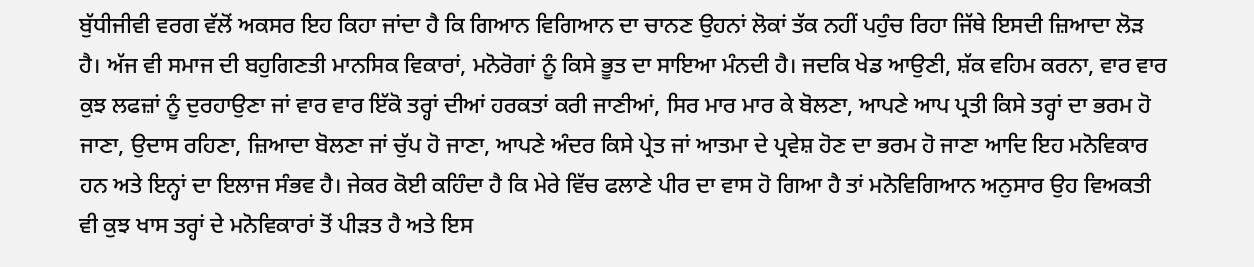ਬੁੱਧੀਜੀਵੀ ਵਰਗ ਵੱਲੋਂ ਅਕਸਰ ਇਹ ਕਿਹਾ ਜਾਂਦਾ ਹੈ ਕਿ ਗਿਆਨ ਵਿਗਿਆਨ ਦਾ ਚਾਨਣ ਉਹਨਾਂ ਲੋਕਾਂ ਤੱਕ ਨਹੀਂ ਪਹੁੰਚ ਰਿਹਾ ਜਿੱਥੇ ਇਸਦੀ ਜ਼ਿਆਦਾ ਲੋੜ ਹੈ। ਅੱਜ ਵੀ ਸਮਾਜ ਦੀ ਬਹੁਗਿਣਤੀ ਮਾਨਸਿਕ ਵਿਕਾਰਾਂ, ਮਨੋਰੋਗਾਂ ਨੂੰ ਕਿਸੇ ਭੂਤ ਦਾ ਸਾਇਆ ਮੰਨਦੀ ਹੈ। ਜਦਕਿ ਖੇਡ ਆਉਣੀ, ਸ਼ੱਕ ਵਹਿਮ ਕਰਨਾ, ਵਾਰ ਵਾਰ ਕੁਝ ਲਫਜ਼ਾਂ ਨੂੰ ਦੁਰਹਾਉਣਾ ਜਾਂ ਵਾਰ ਵਾਰ ਇੱਕੋ ਤਰ੍ਹਾਂ ਦੀਆਂ ਹਰਕਤਾਂ ਕਰੀ ਜਾਣੀਆਂ, ਸਿਰ ਮਾਰ ਮਾਰ ਕੇ ਬੋਲਣਾ, ਆਪਣੇ ਆਪ ਪ੍ਰਤੀ ਕਿਸੇ ਤਰ੍ਹਾਂ ਦਾ ਭਰਮ ਹੋ ਜਾਣਾ, ਉਦਾਸ ਰਹਿਣਾ, ਜ਼ਿਆਦਾ ਬੋਲਣਾ ਜਾਂ ਚੁੱਪ ਹੋ ਜਾਣਾ, ਆਪਣੇ ਅੰਦਰ ਕਿਸੇ ਪ੍ਰੇਤ ਜਾਂ ਆਤਮਾ ਦੇ ਪ੍ਰਵੇਸ਼ ਹੋਣ ਦਾ ਭਰਮ ਹੋ ਜਾਣਾ ਆਦਿ ਇਹ ਮਨੋਵਿਕਾਰ ਹਨ ਅਤੇ ਇਨ੍ਹਾਂ ਦਾ ਇਲਾਜ ਸੰਭਵ ਹੈ। ਜੇਕਰ ਕੋਈ ਕਹਿੰਦਾ ਹੈ ਕਿ ਮੇਰੇ ਵਿੱਚ ਫਲਾਣੇ ਪੀਰ ਦਾ ਵਾਸ ਹੋ ਗਿਆ ਹੈ ਤਾਂ ਮਨੋਵਿਗਿਆਨ ਅਨੁਸਾਰ ਉਹ ਵਿਅਕਤੀ ਵੀ ਕੁਝ ਖਾਸ ਤਰ੍ਹਾਂ ਦੇ ਮਨੋਵਿਕਾਰਾਂ ਤੋਂ ਪੀੜਤ ਹੈ ਅਤੇ ਇਸ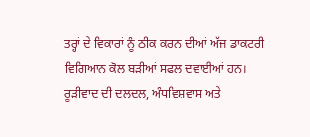ਤਰ੍ਹਾਂ ਦੇ ਵਿਕਾਰਾਂ ਨੂੰ ਠੀਕ ਕਰਨ ਦੀਆਂ ਅੱਜ ਡਾਕਟਰੀ ਵਿਗਿਆਨ ਕੋਲ ਬੜੀਆਂ ਸਫਲ ਦਵਾਈਆਂ ਹਨ।
ਰੂੜੀਵਾਦ ਦੀ ਦਲਦਲ, ਅੰਧਵਿਸ਼ਵਾਸ ਅਤੇ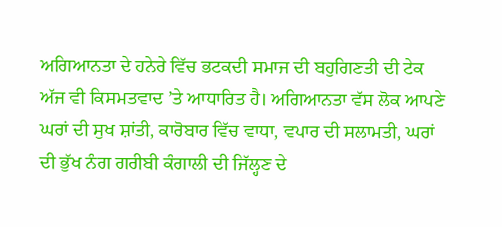ਅਗਿਆਨਤਾ ਦੇ ਹਨੇਰੇ ਵਿੱਚ ਭਟਕਦੀ ਸਮਾਜ ਦੀ ਬਹੁਗਿਣਤੀ ਦੀ ਟੇਕ ਅੱਜ ਵੀ ਕਿਸਮਤਵਾਦ ’ਤੇ ਆਧਾਰਿਤ ਹੈ। ਅਗਿਆਨਤਾ ਵੱਸ ਲੋਕ ਆਪਣੇ ਘਰਾਂ ਦੀ ਸੁਖ ਸ਼ਾਂਤੀ, ਕਾਰੋਬਾਰ ਵਿੱਚ ਵਾਧਾ, ਵਪਾਰ ਦੀ ਸਲਾਮਤੀ, ਘਰਾਂ ਦੀ ਭੁੱਖ ਨੰਗ ਗਰੀਬੀ ਕੰਗਾਲੀ ਦੀ ਜਿੱਲ੍ਹਣ ਦੇ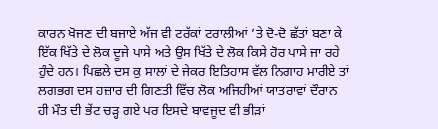ਕਾਰਨ ਖੋਜਣ ਦੀ ਬਜਾਏ ਅੱਜ ਵੀ ਟਰੱਕਾਂ ਟਰਾਲੀਆਂ ’ਤੇ ਦੋ-ਦੋ ਛੱਤਾਂ ਬਣਾ ਕੇ ਇੱਕ ਖਿੱਤੇ ਦੇ ਲੋਕ ਦੂਜੇ ਪਾਸੇ ਅਤੇ ਉਸ ਖਿੱਤੇ ਦੇ ਲੋਕ ਕਿਸੇ ਹੋਰ ਪਾਸੇ ਜਾ ਰਹੇ ਹੁੰਦੇ ਹਨ। ਪਿਛਲੇ ਦਸ ਕੁ ਸਾਲਾਂ ਦੇ ਜੇਕਰ ਇਤਿਹਾਸ ਵੱਲ ਨਿਗਾਹ ਮਾਰੀਏ ਤਾਂ ਲਗਭਗ ਦਸ ਹਜ਼ਾਰ ਦੀ ਗਿਣਤੀ ਵਿੱਚ ਲੋਕ ਅਜਿਹੀਆਂ ਯਾਤਰਾਵਾਂ ਦੌਰਾਨ ਹੀ ਮੌਤ ਦੀ ਭੇਂਟ ਚੜ੍ਹ ਗਏ ਪਰ ਇਸਦੇ ਬਾਵਜੂਦ ਵੀ ਭੀੜਾਂ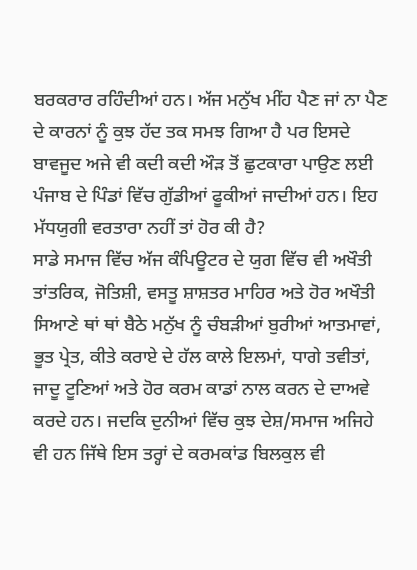ਬਰਕਰਾਰ ਰਹਿੰਦੀਆਂ ਹਨ। ਅੱਜ ਮਨੁੱਖ ਮੀਂਹ ਪੈਣ ਜਾਂ ਨਾ ਪੈਣ ਦੇ ਕਾਰਨਾਂ ਨੂੰ ਕੁਝ ਹੱਦ ਤਕ ਸਮਝ ਗਿਆ ਹੈ ਪਰ ਇਸਦੇ ਬਾਵਜੂਦ ਅਜੇ ਵੀ ਕਦੀ ਕਦੀ ਔੜ ਤੋਂ ਛੁਟਕਾਰਾ ਪਾਉਣ ਲਈ ਪੰਜਾਬ ਦੇ ਪਿੰਡਾਂ ਵਿੱਚ ਗੁੱਡੀਆਂ ਫੂਕੀਆਂ ਜਾਦੀਆਂ ਹਨ। ਇਹ ਮੱਧਯੁਗੀ ਵਰਤਾਰਾ ਨਹੀਂ ਤਾਂ ਹੋਰ ਕੀ ਹੈ?
ਸਾਡੇ ਸਮਾਜ ਵਿੱਚ ਅੱਜ ਕੰਪਿਊਟਰ ਦੇ ਯੁਗ ਵਿੱਚ ਵੀ ਅਖੌਤੀ ਤਾਂਤਰਿਕ, ਜੋਤਿਸ਼ੀ, ਵਸਤੂ ਸ਼ਾਸ਼ਤਰ ਮਾਹਿਰ ਅਤੇ ਹੋਰ ਅਖੌਤੀ ਸਿਆਣੇ ਥਾਂ ਥਾਂ ਬੈਠੇ ਮਨੁੱਖ ਨੂੰ ਚੰਬੜੀਆਂ ਬੁਰੀਆਂ ਆਤਮਾਵਾਂ, ਭੂਤ ਪ੍ਰੇਤ, ਕੀਤੇ ਕਰਾਏ ਦੇ ਹੱਲ ਕਾਲੇ ਇਲਮਾਂ, ਧਾਗੇ ਤਵੀਤਾਂ, ਜਾਦੂ ਟੂਣਿਆਂ ਅਤੇ ਹੋਰ ਕਰਮ ਕਾਡਾਂ ਨਾਲ ਕਰਨ ਦੇ ਦਾਅਵੇ ਕਰਦੇ ਹਨ। ਜਦਕਿ ਦੁਨੀਆਂ ਵਿੱਚ ਕੁਝ ਦੇਸ਼/ਸਮਾਜ ਅਜਿਹੇ ਵੀ ਹਨ ਜਿੱਥੇ ਇਸ ਤਰ੍ਹਾਂ ਦੇ ਕਰਮਕਾਂਡ ਬਿਲਕੁਲ ਵੀ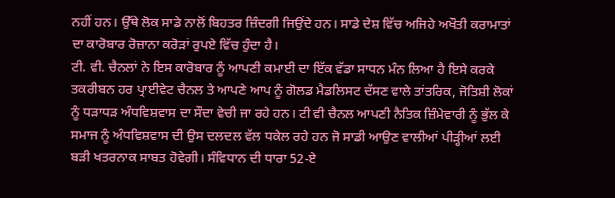ਨਹੀਂ ਹਨ। ਉੱਥੇ ਲੋਕ ਸਾਡੇ ਨਾਲੋਂ ਬਿਹਤਰ ਜ਼ਿੰਦਗੀ ਜਿਉਂਦੇ ਹਨ। ਸਾਡੇ ਦੇਸ਼ ਵਿੱਚ ਅਜਿਹੇ ਅਖੌਤੀ ਕਰਾਮਾਤਾਂ ਦਾ ਕਾਰੋਬਾਰ ਰੋਜ਼ਾਨਾ ਕਰੋੜਾਂ ਰੁਪਏ ਵਿੱਚ ਹੁੰਦਾ ਹੈ।
ਟੀ. ਵੀ. ਚੈਨਲਾਂ ਨੇ ਇਸ ਕਾਰੋਬਾਰ ਨੂੰ ਆਪਣੀ ਕਮਾਈ ਦਾ ਇੱਕ ਵੱਡਾ ਸਾਧਨ ਮੰਨ ਲਿਆ ਹੈ ਇਸੇ ਕਰਕੇ ਤਕਰੀਬਨ ਹਰ ਪ੍ਰਾਈਵੇਟ ਚੈਨਲ ਤੇ ਆਪਣੇ ਆਪ ਨੂੰ ਗੋਲਡ ਮੈਡਲਿਸਟ ਦੱਸਣ ਵਾਲੇ ਤਾਂਤਰਿਕ, ਜੋਤਿਸ਼ੀ ਲੋਕਾਂ ਨੂੰ ਧੜਾਧੜ ਅੰਧਵਿਸ਼ਵਾਸ ਦਾ ਸੌਦਾ ਵੇਚੀ ਜਾ ਰਹੇ ਹਨ। ਟੀ ਵੀ ਚੈਨਲ ਆਪਣੀ ਨੈਤਿਕ ਜ਼ਿੰਮੇਵਾਰੀ ਨੂੰ ਭੁੱਲ ਕੇ ਸਮਾਜ ਨੂੰ ਅੰਧਵਿਸ਼ਵਾਸ ਦੀ ਉਸ ਦਲਦਲ ਵੱਲ ਧਕੇਲ ਰਹੇ ਹਨ ਜੋ ਸਾਡੀ ਆਉਣ ਵਾਲੀਆਂ ਪੀੜ੍ਹੀਆਂ ਲਈ ਬੜੀ ਖਤਰਨਾਕ ਸਾਬਤ ਹੋਵੇਗੀ। ਸੰਵਿਧਾਨ ਦੀ ਧਾਰਾ 52-ਏ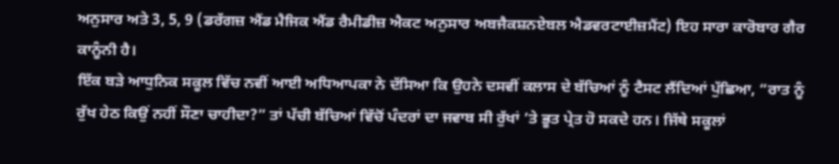ਅਨੁਸਾਰ ਅਤੇ 3, 5, 9 (ਡਰੱਗਜ਼ ਐਂਡ ਮੈਜਿਕ ਐਂਡ ਰੈਮੀਡੀਜ਼ ਐਕਟ ਅਨੁਸਾਰ ਅਬਜੈਕਸ਼ਨਏਬਲ ਐਡਵਰਟਾਈਜ਼ਮੈਂਟ) ਇਹ ਸਾਰਾ ਕਾਰੋਬਾਰ ਗੈਰ ਕਾਨੂੰਨੀ ਹੈ।
ਇੱਕ ਬੜੇ ਆਧੁਨਿਕ ਸਕੂਲ ਵਿੱਚ ਨਵੀਂ ਆਈ ਅਧਿਆਪਕਾ ਨੇ ਦੱਸਿਆ ਕਿ ਉਹਨੇ ਦਸਵੀਂ ਕਲਾਸ ਦੇ ਬੱਚਿਆਂ ਨੂੰ ਟੈਸਟ ਲੈਂਦਿਆਂ ਪੁੱਛਿਆ, “ਰਾਤ ਨੂੰ ਰੁੱਖ ਹੇਠ ਕਿਉਂ ਨਹੀਂ ਸੌਣਾ ਚਾਹੀਦਾ?” ਤਾਂ ਪੱਚੀ ਬੱਚਿਆਂ ਵਿੱਚੋਂ ਪੰਦਰਾਂ ਦਾ ਜਵਾਬ ਸੀ ਰੁੱਖਾਂ ’ਤੇ ਭੂਤ ਪ੍ਰੇਤ ਹੋ ਸਕਦੇ ਹਨ। ਜਿੱਥੇ ਸਕੂਲਾਂ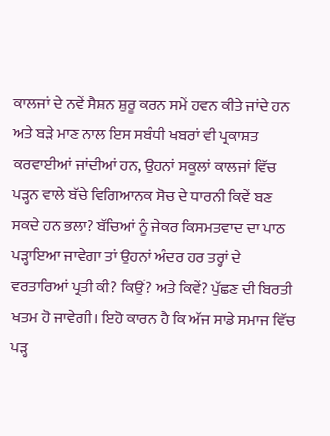ਕਾਲਜਾਂ ਦੇ ਨਵੇਂ ਸੈਸ਼ਨ ਸ਼ੁਰੂ ਕਰਨ ਸਮੇਂ ਹਵਨ ਕੀਤੇ ਜਾਂਦੇ ਹਨ ਅਤੇ ਬੜੇ ਮਾਣ ਨਾਲ ਇਸ ਸਬੰਧੀ ਖਬਰਾਂ ਵੀ ਪ੍ਰਕਾਸ਼ਤ ਕਰਵਾਈਆਂ ਜਾਂਦੀਆਂ ਹਨ, ਉਹਨਾਂ ਸਕੂਲਾਂ ਕਾਲਜਾਂ ਵਿੱਚ ਪੜ੍ਹਨ ਵਾਲੇ ਬੱਚੇ ਵਿਗਿਆਨਕ ਸੋਚ ਦੇ ਧਾਰਨੀ ਕਿਵੇਂ ਬਣ ਸਕਦੇ ਹਨ ਭਲਾ? ਬੱਚਿਆਂ ਨੂੰ ਜੇਕਰ ਕਿਸਮਤਵਾਦ ਦਾ ਪਾਠ ਪੜ੍ਹਾਇਆ ਜਾਵੇਗਾ ਤਾਂ ਉਹਨਾਂ ਅੰਦਰ ਹਰ ਤਰ੍ਹਾਂ ਦੇ ਵਰਤਾਰਿਆਂ ਪ੍ਰਤੀ ਕੀ? ਕਿਉਂ? ਅਤੇ ਕਿਵੇਂ? ਪੁੱਛਣ ਦੀ ਬਿਰਤੀ ਖਤਮ ਹੋ ਜਾਵੇਗੀ। ਇਹੋ ਕਾਰਨ ਹੈ ਕਿ ਅੱਜ ਸਾਡੇ ਸਮਾਜ ਵਿੱਚ ਪੜ੍ਹ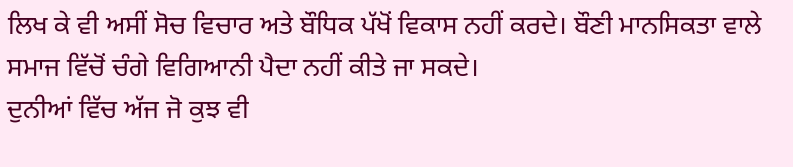ਲਿਖ ਕੇ ਵੀ ਅਸੀਂ ਸੋਚ ਵਿਚਾਰ ਅਤੇ ਬੌਧਿਕ ਪੱਖੋਂ ਵਿਕਾਸ ਨਹੀਂ ਕਰਦੇ। ਬੌਣੀ ਮਾਨਸਿਕਤਾ ਵਾਲੇ ਸਮਾਜ ਵਿੱਚੋਂ ਚੰਗੇ ਵਿਗਿਆਨੀ ਪੈਦਾ ਨਹੀਂ ਕੀਤੇ ਜਾ ਸਕਦੇ।
ਦੁਨੀਆਂ ਵਿੱਚ ਅੱਜ ਜੋ ਕੁਝ ਵੀ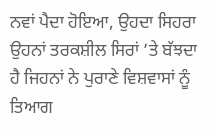ਨਵਾਂ ਪੈਦਾ ਹੋਇਆ, ਉਹਦਾ ਸਿਹਰਾ ਉਹਨਾਂ ਤਰਕਸ਼ੀਲ ਸਿਰਾਂ ’ਤੇ ਬੱਝਦਾ ਹੈ ਜਿਹਨਾਂ ਨੇ ਪੁਰਾਣੇ ਵਿਸ਼ਵਾਸਾਂ ਨੂੰ ਤਿਆਗ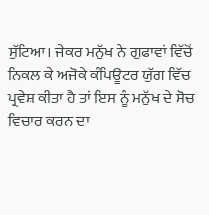ਸੁੱਟਿਆ। ਜੇਕਰ ਮਨੁੱਖ ਨੇ ਗੁਫਾਵਾਂ ਵਿੱਚੋਂ ਨਿਕਲ ਕੇ ਅਜੋਕੇ ਕੰਪਿਊਟਰ ਯੁੱਗ ਵਿੱਚ ਪ੍ਰਵੇਸ਼ ਕੀਤਾ ਹੈ ਤਾਂ ਇਸ ਨੂੰ ਮਨੁੱਖ ਦੇ ਸੋਚ ਵਿਚਾਰ ਕਰਨ ਦਾ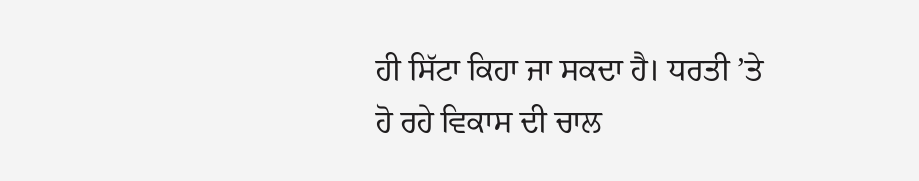ਹੀ ਸਿੱਟਾ ਕਿਹਾ ਜਾ ਸਕਦਾ ਹੈ। ਧਰਤੀ ’ਤੇ ਹੋ ਰਹੇ ਵਿਕਾਸ ਦੀ ਚਾਲ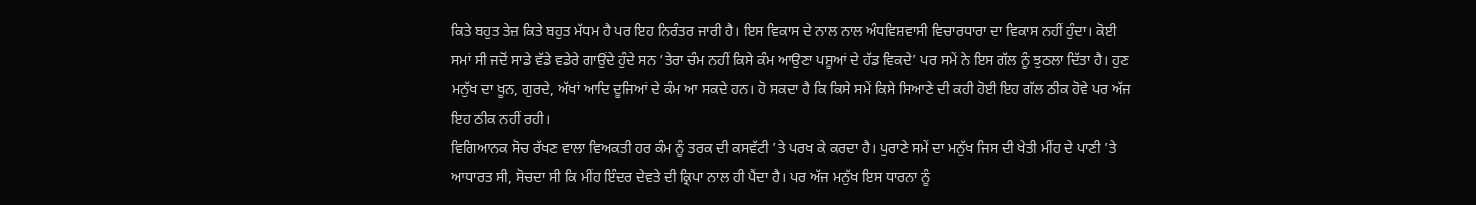ਕਿਤੇ ਬਹੁਤ ਤੇਜ਼ ਕਿਤੇ ਬਹੁਤ ਮੱਧਮ ਹੈ ਪਰ ਇਹ ਨਿਰੰਤਰ ਜਾਰੀ ਹੈ। ਇਸ ਵਿਕਾਸ ਦੇ ਨਾਲ ਨਾਲ ਅੰਧਵਿਸ਼ਵਾਸੀ ਵਿਚਾਰਧਾਰਾ ਦਾ ਵਿਕਾਸ ਨਹੀਂ ਹੁੰਦਾ। ਕੋਈ ਸਮਾਂ ਸੀ ਜਦੋਂ ਸਾਡੇ ਵੱਡੇ ਵਡੇਰੇ ਗਾਉਂਦੇ ਹੁੰਦੇ ਸਨ ‘ਤੇਰਾ ਚੰਮ ਨਹੀਂ ਕਿਸੇ ਕੰਮ ਆਉਣਾ ਪਸ਼ੂਆਂ ਦੇ ਹੱਡ ਵਿਕਦੇ’ ਪਰ ਸਮੇਂ ਨੇ ਇਸ ਗੱਲ ਨੂੰ ਝੁਠਲਾ ਦਿੱਤਾ ਹੈ। ਹੁਣ ਮਨੁੱਖ ਦਾ ਖੂਨ, ਗੁਰਦੇ, ਅੱਖਾਂ ਆਦਿ ਦੂਜਿਆਂ ਦੇ ਕੰਮ ਆ ਸਕਦੇ ਹਨ। ਹੋ ਸਕਦਾ ਹੈ ਕਿ ਕਿਸੇ ਸਮੇਂ ਕਿਸੇ ਸਿਆਣੇ ਦੀ ਕਹੀ ਹੋਈ ਇਹ ਗੱਲ ਠੀਕ ਹੋਵੇ ਪਰ ਅੱਜ ਇਹ ਠੀਕ ਨਹੀਂ ਰਹੀ।
ਵਿਗਿਆਨਕ ਸੋਚ ਰੱਖਣ ਵਾਲਾ ਵਿਅਕਤੀ ਹਰ ਕੰਮ ਨੂੰ ਤਰਕ ਦੀ ਕਸਵੱਟੀ ’ਤੇ ਪਰਖ ਕੇ ਕਰਦਾ ਹੈ। ਪੁਰਾਣੇ ਸਮੇਂ ਦਾ ਮਨੁੱਖ ਜਿਸ ਦੀ ਖੇਤੀ ਮੀਂਹ ਦੇ ਪਾਣੀ ’ਤੇ ਆਧਾਰਤ ਸੀ, ਸੋਚਦਾ ਸੀ ਕਿ ਮੀਂਹ ਇੰਦਰ ਦੇਵਤੇ ਦੀ ਕ੍ਰਿਪਾ ਨਾਲ ਹੀ ਪੈਂਦਾ ਹੈ। ਪਰ ਅੱਜ ਮਨੁੱਖ ਇਸ ਧਾਰਨਾ ਨੂੰ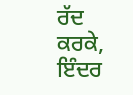ਰੱਦ ਕਰਕੇ, ਇੰਦਰ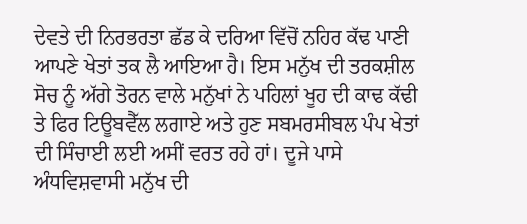ਦੇਵਤੇ ਦੀ ਨਿਰਭਰਤਾ ਛੱਡ ਕੇ ਦਰਿਆ ਵਿੱਚੋਂ ਨਹਿਰ ਕੱਢ ਪਾਣੀ ਆਪਣੇ ਖੇਤਾਂ ਤਕ ਲੈ ਆਇਆ ਹੈ। ਇਸ ਮਨੁੱਖ ਦੀ ਤਰਕਸ਼ੀਲ ਸੋਚ ਨੂੰ ਅੱਗੇ ਤੋਰਨ ਵਾਲੇ ਮਨੁੱਖਾਂ ਨੇ ਪਹਿਲਾਂ ਖੂਹ ਦੀ ਕਾਢ ਕੱਢੀ ਤੇ ਫਿਰ ਟਿਊਬਵੈੱਲ ਲਗਾਏ ਅਤੇ ਹੁਣ ਸਬਮਰਸੀਬਲ ਪੰਪ ਖੇਤਾਂ ਦੀ ਸਿੰਚਾਈ ਲਈ ਅਸੀਂ ਵਰਤ ਰਹੇ ਹਾਂ। ਦੂਜੇ ਪਾਸੇ ਅੰਧਵਿਸ਼ਵਾਸੀ ਮਨੁੱਖ ਦੀ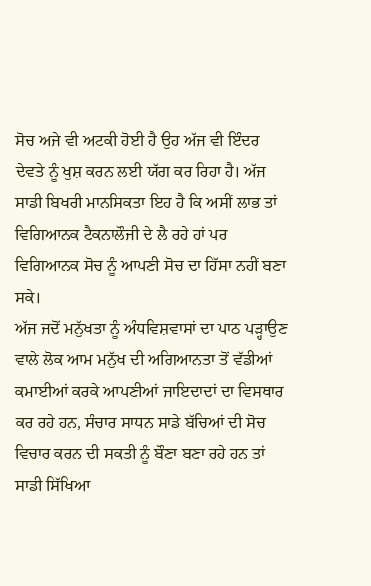ਸੋਚ ਅਜੇ ਵੀ ਅਟਕੀ ਹੋਈ ਹੈ ਉਹ ਅੱਜ ਵੀ ਇੰਦਰ ਦੇਵਤੇ ਨੂੰ ਖੁਸ਼ ਕਰਨ ਲਈ ਯੱਗ ਕਰ ਰਿਹਾ ਹੈ। ਅੱਜ ਸਾਡੀ ਬਿਖਰੀ ਮਾਨਸਿਕਤਾ ਇਹ ਹੈ ਕਿ ਅਸੀਂ ਲਾਭ ਤਾਂ ਵਿਗਿਆਨਕ ਟੈਕਨਾਲੌਜੀ ਦੇ ਲੈ ਰਹੇ ਹਾਂ ਪਰ ਵਿਗਿਆਨਕ ਸੋਚ ਨੂੰ ਆਪਣੀ ਸੋਚ ਦਾ ਹਿੱਸਾ ਨਹੀਂ ਬਣਾ ਸਕੇ।
ਅੱਜ ਜਦੋਂ ਮਨੁੱਖਤਾ ਨੂੰ ਅੰਧਵਿਸ਼ਵਾਸਾਂ ਦਾ ਪਾਠ ਪੜ੍ਹਾਉਣ ਵਾਲੇ ਲੋਕ ਆਮ ਮਨੁੱਖ ਦੀ ਅਗਿਆਨਤਾ ਤੋਂ ਵੱਡੀਆਂ ਕਮਾਈਆਂ ਕਰਕੇ ਆਪਣੀਆਂ ਜਾਇਦਾਦਾਂ ਦਾ ਵਿਸਥਾਰ ਕਰ ਰਹੇ ਹਨ, ਸੰਚਾਰ ਸਾਧਨ ਸਾਡੇ ਬੱਚਿਆਂ ਦੀ ਸੋਚ ਵਿਚਾਰ ਕਰਨ ਦੀ ਸਕਤੀ ਨੂੰ ਬੌਣਾ ਬਣਾ ਰਹੇ ਹਨ ਤਾਂ ਸਾਡੀ ਸਿੱਖਿਆ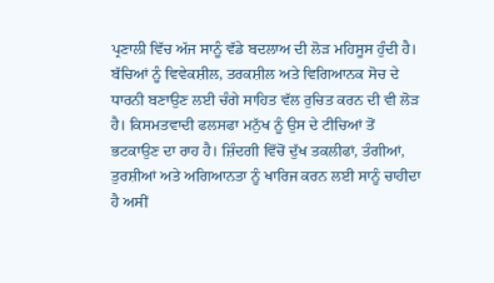ਪ੍ਰਣਾਲੀ ਵਿੱਚ ਅੱਜ ਸਾਨੂੰ ਵੱਡੇ ਬਦਲਾਅ ਦੀ ਲੋੜ ਮਹਿਸੂਸ ਹੁੰਦੀ ਹੈ। ਬੱਚਿਆਂ ਨੂੰ ਵਿਵੇਕਸ਼ੀਲ, ਤਰਕਸ਼ੀਲ ਅਤੇ ਵਿਗਿਆਨਕ ਸੋਚ ਦੇ ਧਾਰਨੀ ਬਣਾਉਣ ਲਈ ਚੰਗੇ ਸਾਹਿਤ ਵੱਲ ਰੁਚਿਤ ਕਰਨ ਦੀ ਵੀ ਲੋੜ ਹੈ। ਕਿਸਮਤਵਾਦੀ ਫਲਸਫਾ ਮਨੁੱਖ ਨੂੰ ਉਸ ਦੇ ਟੀਚਿਆਂ ਤੋਂ ਭਟਕਾਉਣ ਦਾ ਰਾਹ ਹੈ। ਜ਼ਿੰਦਗੀ ਵਿੱਚੋਂ ਦੁੱਖ ਤਕਲੀਫਾਂ, ਤੰਗੀਆਂ, ਤੁਰਸ਼ੀਆਂ ਅਤੇ ਅਗਿਆਨਤਾ ਨੂੰ ਖਾਰਿਜ ਕਰਨ ਲਈ ਸਾਨੂੰ ਚਾਹੀਦਾ ਹੈ ਅਸੀਂ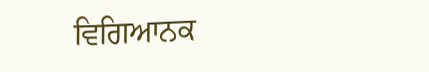ਵਿਗਿਆਨਕ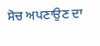ਸੋਚ ਅਪਣਾਉਣ ਦਾ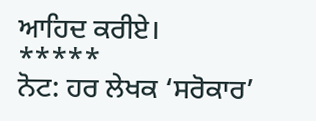ਆਹਿਦ ਕਰੀਏ।
*****
ਨੋਟ: ਹਰ ਲੇਖਕ ‘ਸਰੋਕਾਰ’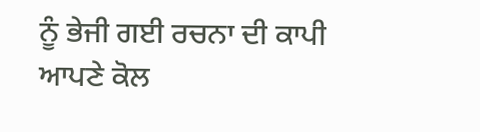ਨੂੰ ਭੇਜੀ ਗਈ ਰਚਨਾ ਦੀ ਕਾਪੀ ਆਪਣੇ ਕੋਲ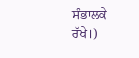ਸੰਭਾਲਕੇ ਰੱਖੇ।)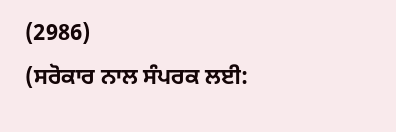(2986)
(ਸਰੋਕਾਰ ਨਾਲ ਸੰਪਰਕ ਲਈ: